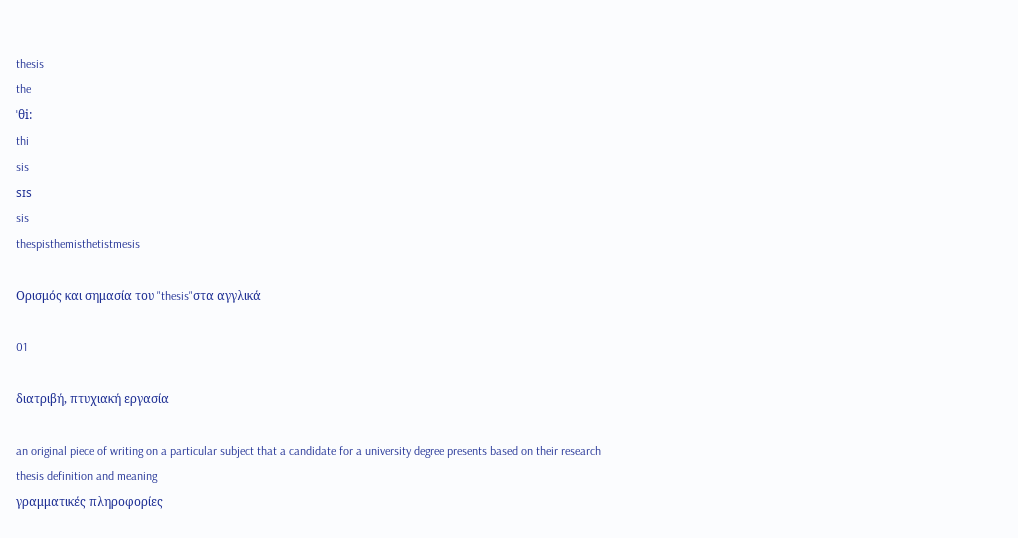thesis
the
ˈθi:
thi
sis
sɪs
sis
thespisthemisthetistmesis

Ορισμός και σημασία του "thesis"στα αγγλικά

01

διατριβή, πτυχιακή εργασία

an original piece of writing on a particular subject that a candidate for a university degree presents based on their research
thesis definition and meaning
γραμματικές πληροφορίες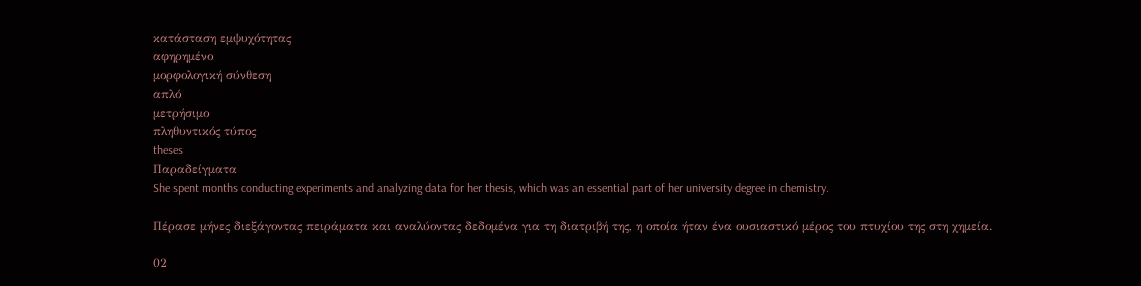κατάσταση εμψυχότητας
αφηρημένο
μορφολογική σύνθεση
απλό
μετρήσιμο
πληθυντικός τύπος
theses
Παραδείγματα
She spent months conducting experiments and analyzing data for her thesis, which was an essential part of her university degree in chemistry.

Πέρασε μήνες διεξάγοντας πειράματα και αναλύοντας δεδομένα για τη διατριβή της, η οποία ήταν ένα ουσιαστικό μέρος του πτυχίου της στη χημεία.

02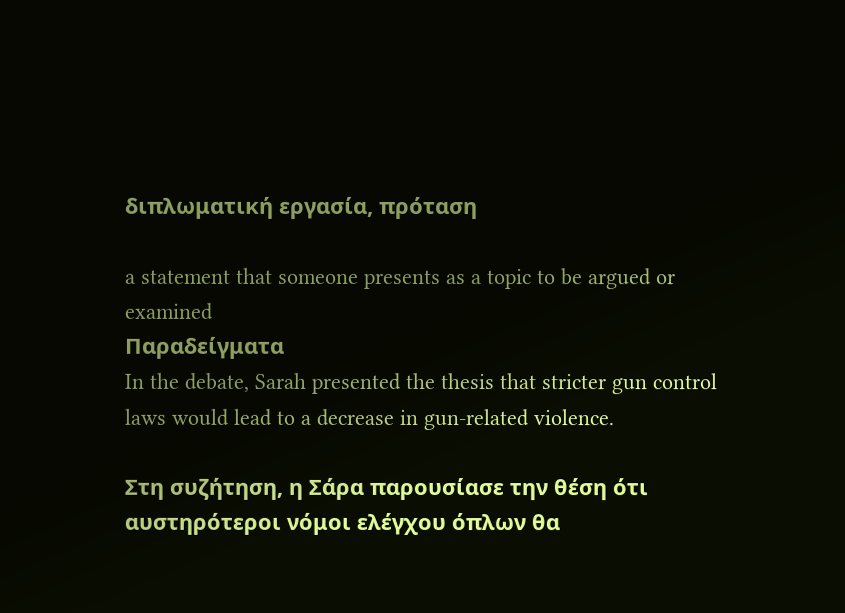διπλωματική εργασία, πρόταση

a statement that someone presents as a topic to be argued or examined
Παραδείγματα
In the debate, Sarah presented the thesis that stricter gun control laws would lead to a decrease in gun-related violence.

Στη συζήτηση, η Σάρα παρουσίασε την θέση ότι αυστηρότεροι νόμοι ελέγχου όπλων θα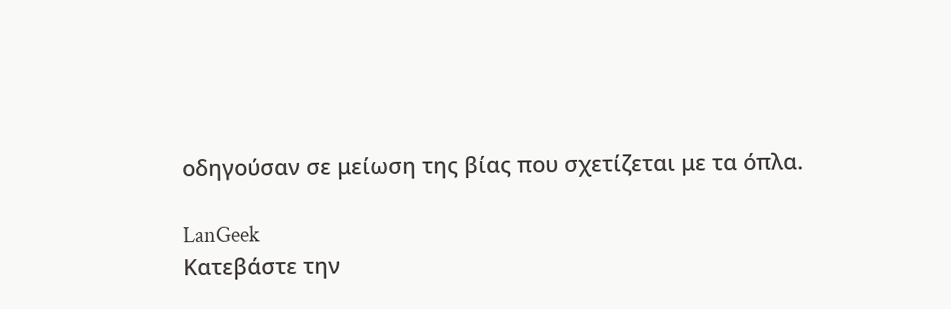οδηγούσαν σε μείωση της βίας που σχετίζεται με τα όπλα.

LanGeek
Κατεβάστε την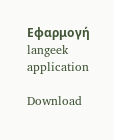Εφαρμογή
langeek application

Download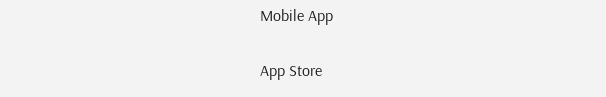Mobile App

App Store